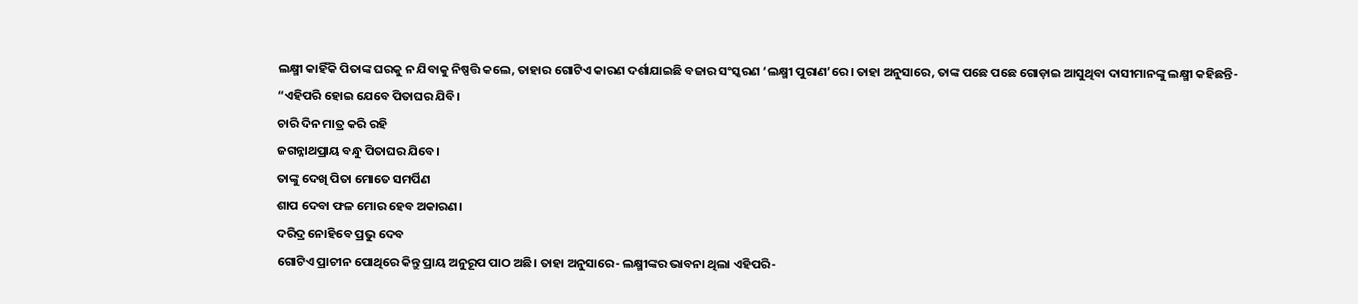ଲକ୍ଷ୍ମୀ କାହିଁକି ପିତାଙ୍କ ଘରକୁ ନ ଯିବାକୁ ନିଷ୍ପତ୍ତି କଲେ, ତାହାର ଗୋଟିଏ କାରଣ ଦର୍ଶାଯାଇଛି ବଜାର ସଂସ୍କରଣ ‘ଲକ୍ଷ୍ମୀ ପୁରାଣ’ରେ। ତାହା ଅନୁସାରେ, ତାଙ୍କ ପଛେ ପଛେ ଗୋଡ଼ାଇ ଆସୁଥିବା ଦାସୀମାନଙ୍କୁ ଲକ୍ଷ୍ମୀ କହିଛନ୍ତି-
“ଏହିପରି ହୋଇ ଯେବେ ପିତାଘର ଯିବି।
ଚାରି ଦିନ ମାତ୍ର କରି ରହି
ଜଗନ୍ନାଥପ୍ରାୟ ବନ୍ଧୁ ପିତାଘର ଯିବେ।
ତାଙ୍କୁ ଦେଖି ପିତା ମୋତେ ସମର୍ପିଣ
ଶାପ ଦେବା ଫଳ ମୋର ହେବ ଅକାରଣ।
ଦରିଦ୍ର ନୋହିବେ ପ୍ରଭୁ ଦେବ
ଗୋଟିଏ ପ୍ରାଚୀନ ପୋଥିରେ କିନ୍ତୁ ପ୍ରାୟ ଅନୁରୂପ ପାଠ ଅଛି। ତାହା ଅନୁସାରେ- ଲକ୍ଷ୍ମୀଙ୍କର ଭାବନା ଥିଲା ଏହିପରି-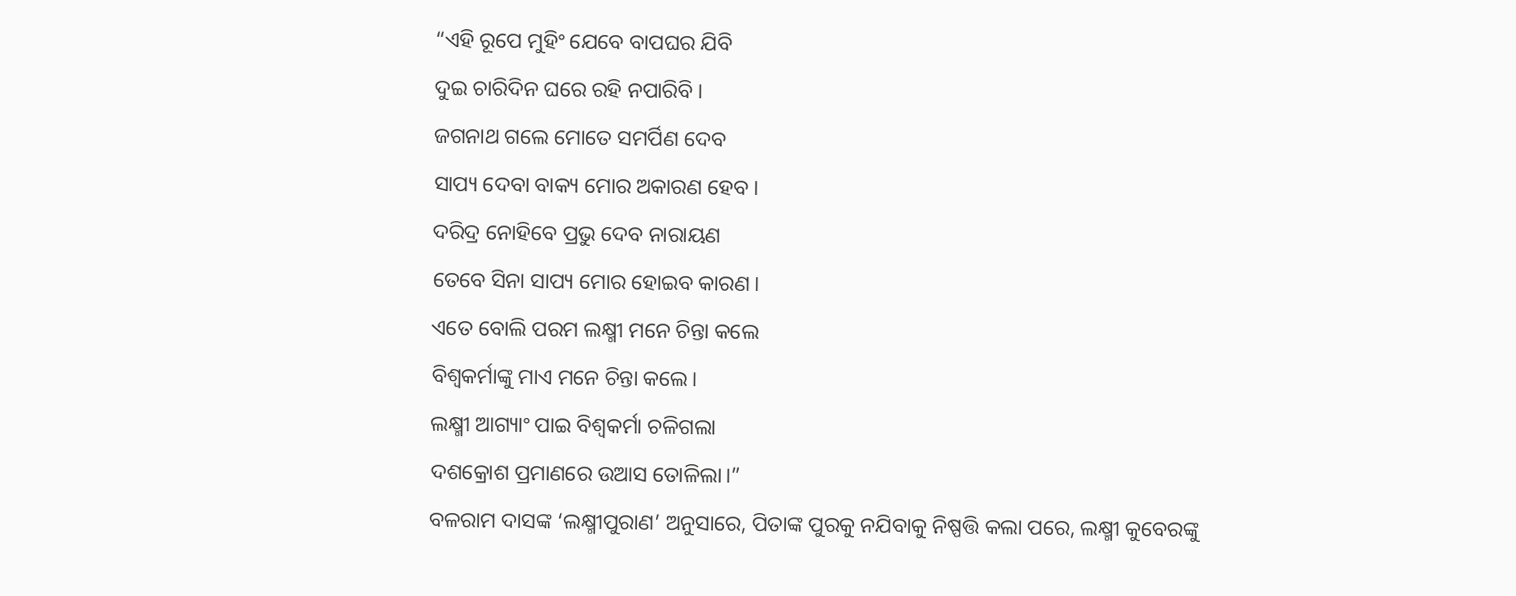“ଏହି ରୂପେ ମୁହିଂ ଯେବେ ବାପଘର ଯିବି
ଦୁଇ ଚାରିଦିନ ଘରେ ରହି ନପାରିବି।
ଜଗନାଥ ଗଲେ ମୋତେ ସମର୍ପିଣ ଦେବ
ସାପ୍ୟ ଦେବା ବାକ୍ୟ ମୋର ଅକାରଣ ହେବ।
ଦରିଦ୍ର ନୋହିବେ ପ୍ରଭୁ ଦେବ ନାରାୟଣ
ତେବେ ସିନା ସାପ୍ୟ ମୋର ହୋଇବ କାରଣ।
ଏତେ ବୋଲି ପରମ ଲକ୍ଷ୍ମୀ ମନେ ଚିନ୍ତା କଲେ
ବିଶ୍ୱକର୍ମାଙ୍କୁ ମାଏ ମନେ ଚିନ୍ତା କଲେ।
ଲକ୍ଷ୍ମୀ ଆଗ୍ୟାଂ ପାଇ ବିଶ୍ୱକର୍ମା ଚଳିଗଲା
ଦଶକ୍ରୋଶ ପ୍ରମାଣରେ ଉଆସ ତୋଳିଲା।”
ବଳରାମ ଦାସଙ୍କ ‘ଲକ୍ଷ୍ମୀପୁରାଣ’ ଅନୁସାରେ, ପିତାଙ୍କ ପୁରକୁ ନଯିବାକୁ ନିଷ୍ପତ୍ତି କଲା ପରେ, ଲକ୍ଷ୍ମୀ କୁବେରଙ୍କୁ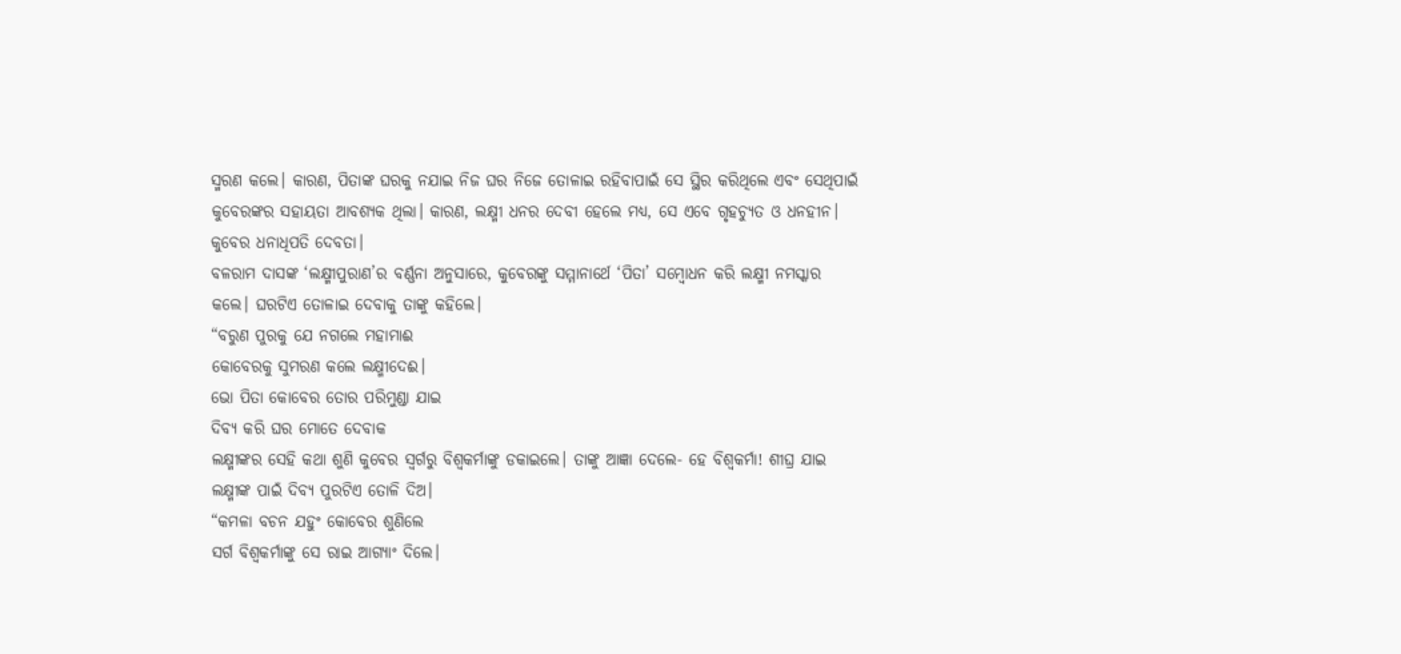ସ୍ମରଣ କଲେ। କାରଣ, ପିତାଙ୍କ ଘରକୁ ନଯାଇ ନିଜ ଘର ନିଜେ ତୋଳାଇ ରହିବାପାଇଁ ସେ ସ୍ଥିର କରିଥିଲେ ଏବଂ ସେଥିପାଇଁ କୁବେରଙ୍କର ସହାୟତା ଆବଶ୍ୟକ ଥିଲା। କାରଣ, ଲକ୍ଷ୍ମୀ ଧନର ଦେବୀ ହେଲେ ମଧ୍ୟ, ସେ ଏବେ ଗୃହଚ୍ୟୁତ ଓ ଧନହୀନ। କୁବେର ଧନାଧିପତି ଦେବତା।
ବଳରାମ ଦାସଙ୍କ ‘ଲକ୍ଷ୍ମୀପୁରାଣ’ର ବର୍ଣ୍ଣନା ଅନୁସାରେ, କୁବେରଙ୍କୁ ସମ୍ମାନାର୍ଥେ ‘ପିତା’ ସମ୍ବୋଧନ କରି ଲକ୍ଷ୍ମୀ ନମସ୍କାର କଲେ। ଘରଟିଏ ତୋଳାଇ ଦେବାକୁ ତାଙ୍କୁ କହିଲେ।
“ବରୁଣ ପୁରକୁ ଯେ ନଗଲେ ମହାମାଈ
କୋବେରକୁ ସୁମରଣ କଲେ ଲକ୍ଷ୍ମୀଦେଈ।
ଭୋ ପିତା କୋବେର ତୋର ପରିମୁଣ୍ଡା ଯାଇ
ଦିବ୍ୟ କରି ଘର ମୋତେ ଦେବାକ
ଲକ୍ଷ୍ମୀଙ୍କର ସେହି କଥା ଶୁଣି କୁବେର ସ୍ୱର୍ଗରୁ ବିଶ୍ୱକର୍ମାଙ୍କୁ ଡକାଇଲେ। ତାଙ୍କୁ ଆଜ୍ଞା ଦେଲେ- ହେ ବିଶ୍ୱକର୍ମା! ଶୀଘ୍ର ଯାଇ ଲକ୍ଷ୍ମୀଙ୍କ ପାଇଁ ଦିବ୍ୟ ପୁରଟିଏ ତୋଳି ଦିଅ।
“କମଳା ବଚନ ଯହୁଂ କୋବେର ଶୁଣିଲେ
ସର୍ଗ ବିଶ୍ୱକର୍ମାଙ୍କୁ ସେ ରାଇ ଆଗ୍ୟାଂ ଦିଲେ।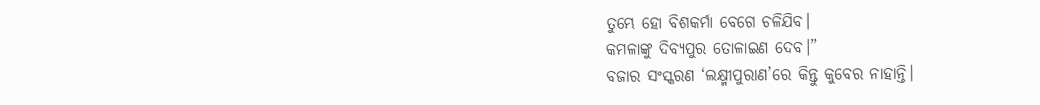ତୁମ୍ଭେ ହୋ ବିଶକର୍ମା ବେଗେ ଚଳିଯିବ।
କମଳାଙ୍କୁ ଦିବ୍ୟପୁର ତୋଳାଇଣ ଦେବ।”
ବଜାର ସଂସ୍କରଣ ‘ଲକ୍ଷ୍ମୀପୁରାଣ’ରେ କିନ୍ତୁ କୁବେର ନାହାନ୍ତି।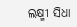ଲକ୍ଷ୍ମୀ ସିଧା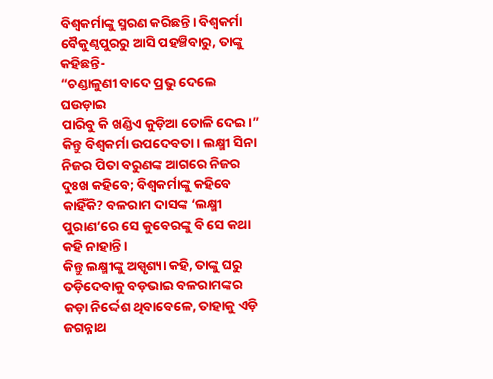ବିଶ୍ୱକର୍ମାଙ୍କୁ ସ୍ମରଣ କରିଛନ୍ତି। ବିଶ୍ୱକର୍ମା ବୈକୁଣ୍ଠପୁରରୁ ଆସି ପହଞ୍ଚିବାରୁ, ତାଙ୍କୁ କହିଛନ୍ତି-
“ଚଣ୍ଡାଳୁଣୀ ବାଦେ ପ୍ରଭୁ ଦେଲେ ଘଉଡ଼ାଇ
ପାରିବୁ କି ଖଣ୍ଡିଏ କୁଡ଼ିଆ ତୋଳି ଦେଇ।”
କିନ୍ତୁ ବିଶ୍ୱକର୍ମା ଉପଦେବତା। ଲକ୍ଷ୍ମୀ ସିନା ନିଜର ପିତା ବରୁଣଙ୍କ ଆଗରେ ନିଜର ଦୁଃଖ କହିବେ; ବିଶ୍ୱକର୍ମାଙ୍କୁ କହିବେ କାହିଁକି? ବଳରାମ ଦାସଙ୍କ ‘ଲକ୍ଷ୍ମୀ ପୁରାଣ’ରେ ସେ କୁବେରଙ୍କୁ ବି ସେ କଥା କହି ନାହାନ୍ତି।
କିନ୍ତୁ ଲକ୍ଷ୍ମୀଙ୍କୁ ଅସ୍ପୃଶ୍ୟା କହି, ତାଙ୍କୁ ଘରୁ ତଡ଼ିଦେବାକୁ ବଡ଼ଭାଇ ବଳରାମଙ୍କର କଡ଼ା ନିର୍ଦ୍ଦେଶ ଥିବାବେଳେ, ତାହାକୁ ଏଡ଼ି ଜଗନ୍ନାଥ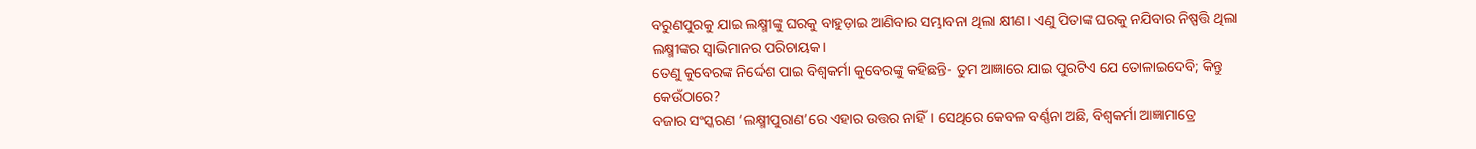ବରୁଣପୁରକୁ ଯାଇ ଲକ୍ଷ୍ମୀଙ୍କୁ ଘରକୁ ବାହୁଡ଼ାଇ ଆଣିବାର ସମ୍ଭାବନା ଥିଲା କ୍ଷୀଣ। ଏଣୁ ପିତାଙ୍କ ଘରକୁ ନଯିବାର ନିଷ୍ପତ୍ତି ଥିଲା ଲକ୍ଷ୍ମୀଙ୍କର ସ୍ୱାଭିମାନର ପରିଚାୟକ।
ତେଣୁ କୁବେରଙ୍କ ନିର୍ଦ୍ଦେଶ ପାଇ ବିଶ୍ୱକର୍ମା କୁବେରଙ୍କୁ କହିଛନ୍ତି- ତୁମ ଆଜ୍ଞାରେ ଯାଇ ପୁରଟିଏ ଯେ ତୋଳାଇଦେବି; କିନ୍ତୁ କେଉଁଠାରେ?
ବଜାର ସଂସ୍କରଣ ‘ଲକ୍ଷ୍ମୀପୁରାଣ’ରେ ଏହାର ଉତ୍ତର ନାହିଁ। ସେଥିରେ କେବଳ ବର୍ଣ୍ଣନା ଅଛି, ବିଶ୍ୱକର୍ମା ଆଜ୍ଞାମାତ୍ରେ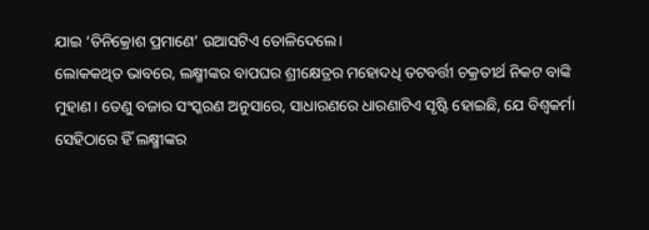ଯାଇ ‘ତିନିକ୍ରୋଶ ପ୍ରମାଣେ’ ଉଆସଟିଏ ତୋଳିଦେଲେ।
ଲୋକକଥିତ ଭାବରେ, ଲକ୍ଷ୍ମୀଙ୍କର ବାପଘର ଶ୍ରୀକ୍ଷେତ୍ରର ମହୋଦଧି ତଟବର୍ତ୍ତୀ ଚକ୍ରତୀର୍ଥ ନିକଟ ବାଙ୍କି ମୁହାଣ। ତେଣୁ ବଜାର ସଂସ୍କରଣ ଅନୁସାରେ, ସାଧାରଣରେ ଧାରଣାଟିଏ ସୃଷ୍ଟି ହୋଇଛି, ଯେ ବିଶ୍ୱକର୍ମା ସେହିଠାରେ ହିଁ ଲକ୍ଷ୍ମୀଙ୍କର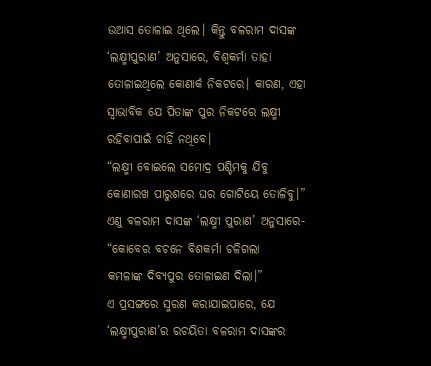ଉଆସ ତୋଳାଇ ଥିଲେ। କିନ୍ତୁ ବଳରାମ ଦାସଙ୍କ ‘ଲକ୍ଷ୍ମୀପୁରାଣ’ ଅନୁସାରେ, ବିଶ୍ୱକର୍ମା ତାହା ତୋଳାଇଥିଲେ କୋଣାର୍କ ନିକଟରେ। କାରଣ, ଏହା ସ୍ୱାଭାବିକ ଯେ ପିତାଙ୍କ ପୁର ନିକଟରେ ଲକ୍ଷ୍ମୀ ରହିବାପାଇଁ ଚାହିଁ ନଥିବେ।
“ଲକ୍ଷ୍ମୀ ବୋଇଲେ ସମୋଦ୍ର ପଶ୍ଚିମକୁ ଯିବୁ
କୋଣାରଖ ପାରୁଶରେ ଘର ଗୋଟିୟେ ତୋଳିବୁ।”
ଏଣୁ ବଳରାମ ଦାସଙ୍କ ‘ଲକ୍ଷ୍ମୀ ପୁରାଣ’ ଅନୁସାରେ-
“କୋବେର ବଚନେ ବିଶକର୍ମା ଚଳିଗଲା
କମଳାଙ୍କ ଦିବ୍ୟପୁର ତୋଳାଇଣ ଦିଲା।”
ଏ ପ୍ରସଙ୍ଗରେ ସ୍ମରଣ କରାଯାଇପାରେ, ଯେ ‘ଲକ୍ଷ୍ମୀପୁରାଣ’ର ରଚୟିତା ବଳରାମ ଦାସଙ୍କର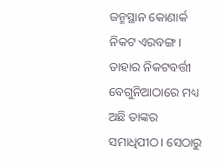ଜନ୍ମସ୍ଥାନ କୋଣାର୍କ ନିକଟ ଏରବଙ୍ଗ। ତାହାର ନିକଟବର୍ତ୍ତୀ ବେଗୁନିଆଠାରେ ମଧ୍ୟ ଅଛି ତାଙ୍କର ସମାଧିପୀଠ। ସେଠାରୁ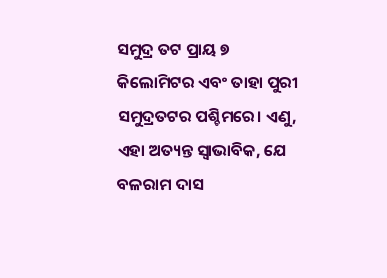ସମୁଦ୍ର ତଟ ପ୍ରାୟ ୭ କିଲୋମିଟର ଏବଂ ତାହା ପୁରୀ ସମୁଦ୍ରତଟର ପଶ୍ଚିମରେ। ଏଣୁ, ଏହା ଅତ୍ୟନ୍ତ ସ୍ୱାଭାବିକ, ଯେ ବଳରାମ ଦାସ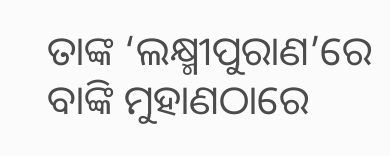ତାଙ୍କ ‘ଲକ୍ଷ୍ମୀପୁରାଣ’ରେ ବାଙ୍କି ମୁହାଣଠାରେ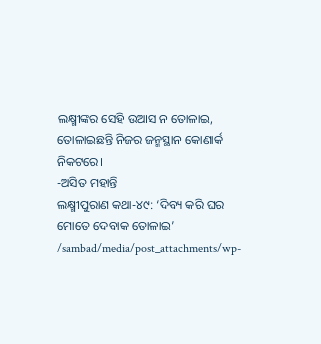ଲକ୍ଷ୍ମୀଙ୍କର ସେହି ଉଆସ ନ ତୋଳାଇ, ତୋଳାଇଛନ୍ତି ନିଜର ଜନ୍ମସ୍ଥାନ କୋଣାର୍କ ନିକଟରେ।
-ଅସିତ ମହାନ୍ତି
ଲକ୍ଷ୍ମୀପୁରାଣ କଥା-୪୯: ‘ଦିବ୍ୟ କରି ଘର ମୋତେ ଦେବାକ ତୋଳାଇ’
/sambad/media/post_attachments/wp-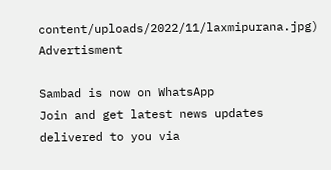content/uploads/2022/11/laxmipurana.jpg)
Advertisment

Sambad is now on WhatsApp
Join and get latest news updates delivered to you via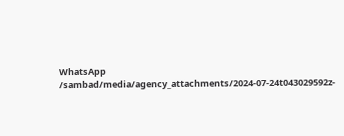WhatsApp
/sambad/media/agency_attachments/2024-07-24t043029592z-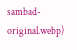sambad-original.webp)